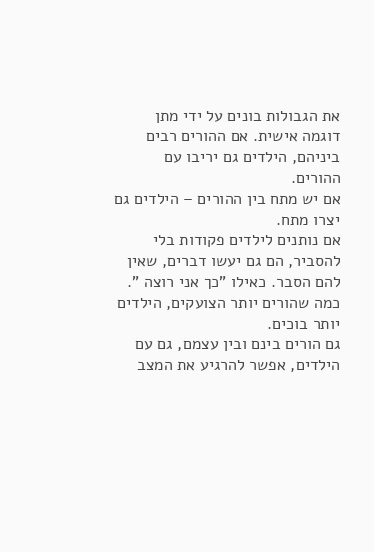את הגבולות בונים על ידי מתן דוגמה אישית. אם ההורים רבים ביניהם, הילדים גם יריבו עם ההורים.
אם יש מתח בין ההורים – הילדים גם יצרו מתח.
אם נותנים לילדים פקודות בלי להסביר, הם גם יעשו דברים, שאין להם הסבר. כאילו "כך אני רוצה ".
כמה שהורים יותר הצועקים, הילדים יותר בוכים.
גם הורים בינם ובין עצמם, גם עם הילדים, אפשר להרגיע את המצב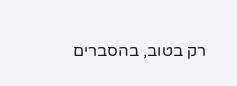רק בטוב, בהסברים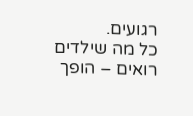רגועים.
כל מה שילדים רואים – הופך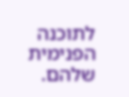לתוכנה הפנימית שלהם.